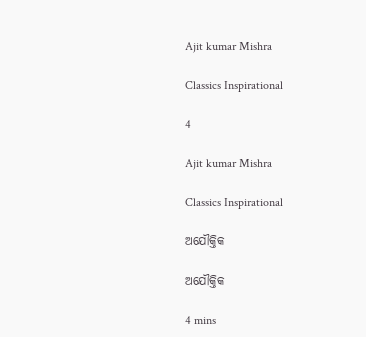Ajit kumar Mishra

Classics Inspirational

4

Ajit kumar Mishra

Classics Inspirational

ଅଯୌକ୍ତିକ

ଅଯୌକ୍ତିକ

4 mins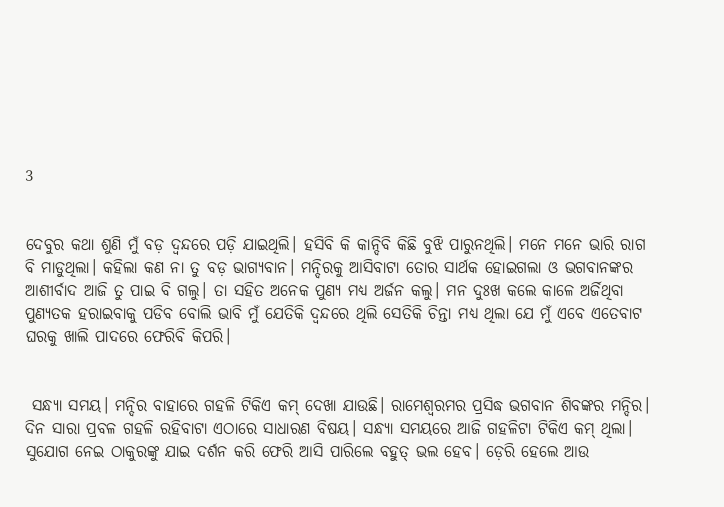3


ଦେବୁର କଥା ଶୁଣି ମୁଁ ବଡ଼ ଦ୍ୱନ୍ଦରେ ପଡ଼ି ଯାଇଥିଲି। ହସିବି କି କାନ୍ଦିବି କିଛି ବୁଝି ପାରୁନଥିଲି। ମନେ ମନେ ଭାରି ରାଗ ବି ମାଡୁଥିଲା। କହିଲା କଣ ନା ତୁ ବଡ଼ ଭାଗ୍ୟବାନ। ମନ୍ଦିରକୁ ଆସିବାଟା ତୋର ସାର୍ଥକ ହୋଇଗଲା ଓ ଭଗବାନଙ୍କର ଆଶୀର୍ବାଦ ଆଜି ତୁ ପାଇ ବି ଗଲୁ। ତା ସହିତ ଅନେକ ପୁଣ୍ଯ ମଧ୍ଯ ଅର୍ଜନ କଲୁ। ମନ ଦୁଃଖ କଲେ କାଳେ ଅର୍ଜିଥିବା ପୁଣ୍ୟତକ ହରାଇବାକୁ ପଡିବ ବୋଲି ଭାବି ମୁଁ ଯେତିକି ଦ୍ୱନ୍ଦରେ ଥିଲି ସେତିକି ଚିନ୍ତା ମଧ୍ଯ ଥିଲା ଯେ ମୁଁ ଏବେ ଏତେବାଟ ଘରକୁ ଖାଲି ପାଦରେ ଫେରିବି କିପରି।


 ସନ୍ଧ୍ୟା ସମୟ। ମନ୍ଦିର ବାହାରେ ଗହଳି ଟିକିଏ କମ୍ ଦେଖା ଯାଉଛି। ରାମେଶ୍ଵରମର ପ୍ରସିଦ୍ଧ ଭଗବାନ ଶିବଙ୍କର ମନ୍ଦିର। ଦିନ ସାରା ପ୍ରବଳ ଗହଳି ରହିବାଟା ଏଠାରେ ସାଧାରଣ ବିଷୟ। ସନ୍ଧ୍ୟା ସମୟରେ ଆଜି ଗହଳିଟା ଟିକିଏ କମ୍ ଥିଲା। ସୁଯୋଗ ନେଇ ଠାକୁରଙ୍କୁ ଯାଇ ଦର୍ଶନ କରି ଫେରି ଆସି ପାରିଲେ ବହୁତ୍ ଭଲ ହେବ। ଡ଼େରି ହେଲେ ଆଉ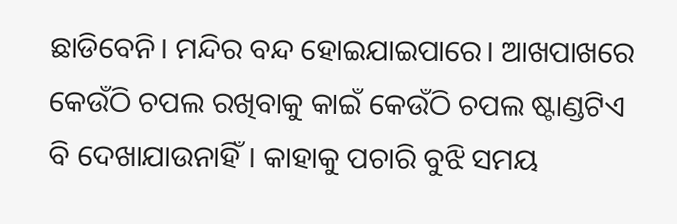ଛାଡିବେନି। ମନ୍ଦିର ବନ୍ଦ ହୋଇଯାଇପାରେ। ଆଖପାଖରେ କେଉଁଠି ଚପଲ ରଖିବାକୁ କାଇଁ କେଉଁଠି ଚପଲ ଷ୍ଟାଣ୍ଡଟିଏ ବି ଦେଖାଯାଉନାହିଁ। କାହାକୁ ପଚାରି ବୁଝି ସମୟ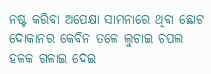ନଷ୍ଟ କରିବା ଅପେକ୍ଷା ସାମନାରେ ଥିବା ଛୋଟ ଦୋକାନର କେବିନ ତଳେ ଲୁଚାଇ ଚପଲ ହଳକ ଗଳାଇ ଦେଇ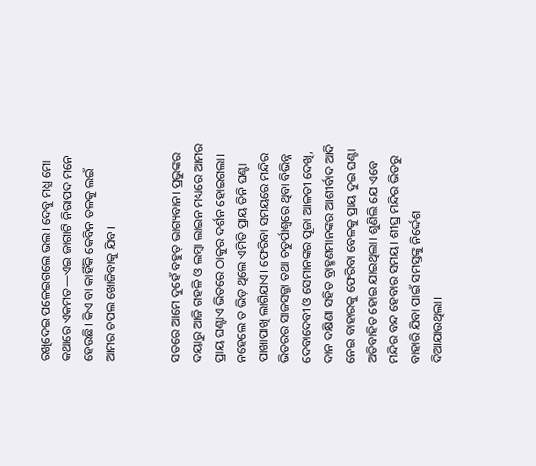ରଖିଦେଇ ପଳେଇଗଲେ ଭଲ। ଦେବୁ ମଧ୍ଯ ମୋ କଥାରେ ଏକମତ—ଏଇ ଜାଗାଟି ନିରାପଦ ମନେ ହେଉଛି। କିଏ ବା କାହିଁକି କେବିନ ତଳକୁ ଲଇଁ ଆମର ଚପଲ ଖୋଜିବାକୁ ଯିବ।


ସତରେ ଆମେ ଦୁହେଁ ବହୁତ୍ ଭାଗ୍ୟବାନ। ପ୍ରଭୁଙ୍କର ଦୟାରୁ ଆଜି ଗହଳି ଓ ଲମ୍ବା ଲାଇନ ମଧ୍ୟରେ ଆମର ପ୍ରାୟ ଘଣ୍ଟାଏ ଭିତରେ ଠାକୁର ଦର୍ଶନ ହୋଇଗଲା। ନହେଲେ ତ ଭିଡ଼ ଥିଲେ ଏମିତି ପ୍ରାୟ ତିନି ଘଣ୍ଟା ପାଖାପାଖି ଲାଗିଯାଏ। ଫେରିବା ସମୟରେ ମନ୍ଦିର ଭିତରର ସାଜସଜ୍ଜା ତଥା ଚତୁର୍ପାଶ୍ବରେ ଥିବା ବିଭିନ୍ନ ଦେବାଦେବୀ ଓ ସେମାନଙ୍କର ପୂଜା ଆଳତୀ ଦେଖି, ଦାନ ଦକ୍ଷିଣା ସହିତ ବ୍ରାହ୍ମଣମାନଙ୍କର ଆଶୀର୍ବାଦ ଆଦି ନେଇ ବାହାରକୁ ଫେରିବା ବେଳକୁ ପ୍ରାୟ ଦୁଇ ଘଣ୍ଟା ଅତିବାହିତ ହୋଇ ଯାଇଥିଲା। ଶୁଣିଲି ଯେ ଏବେ ମନ୍ଦିର ବନ୍ଦ ହେବାର ସମୟ। ଶୀଘ୍ର ମନ୍ଦିର ଭିତରୁ ବାହାରି ଯିବା ପାଇଁ ସମସ୍ତଙ୍କୁ ନିର୍ଦ୍ଦେଶ ଦିଆଯାଉଥିଲା।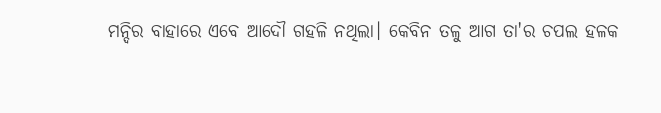ମନ୍ଦିର ବାହାରେ ଏବେ ଆଦୌ ଗହଳି ନଥିଲା। କେବିନ ତଳୁ ଆଗ ତା'ର ଚପଲ ହଳକ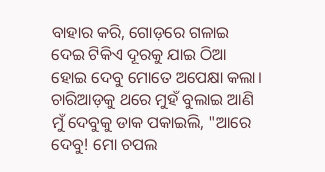ବାହାର କରି, ଗୋଡ଼ରେ ଗଳାଇ ଦେଇ ଟିକିଏ ଦୂରକୁ ଯାଇ ଠିଆ ହୋଇ ଦେବୁ ମୋତେ ଅପେକ୍ଷା କଲା। ଚାରିଆଡ଼କୁ ଥରେ ମୁହଁ ବୁଲାଇ ଆଣି ମୁଁ ଦେବୁକୁ ଡାକ ପକାଇଲି, "ଆରେ ଦେବୁ! ମୋ ଚପଲ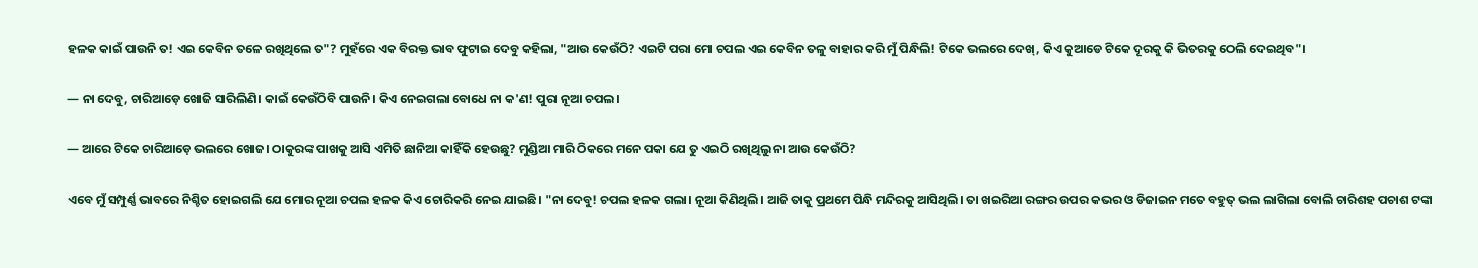ହଳକ କାଇଁ ପାଉନି ତ! ଏଇ କେବିନ ତଳେ ରଖିଥିଲେ ତ"? ମୁହଁରେ ଏକ ବିରକ୍ତ ଭାବ ଫୁଟାଇ ଦେବୁ କହିଲା, "ଆଉ କେଉଁଠି? ଏଇଟି ପରା ମୋ ଚପଲ ଏଇ କେବିନ ତଳୁ ବାହାର କରି ମୁଁ ପିନ୍ଧିଲି! ଟିକେ ଭଲରେ ଦେଖ୍, କିଏ କୁଆଡେ ଟିକେ ଦୂରକୁ କି ଭିତରକୁ ଠେଲି ଦେଇଥିବ"।

— ନା ଦେବୁ, ଚାରିଆଡ଼େ ଖୋଜି ସାରିଲିଣି। କାଇଁ କେଉଁଠିବି ପାଉନି। କିଏ ନେଇଗଲା ବୋଧେ ନା କ'ଣ! ପୁରା ନୂଆ ଚପଲ।

— ଆରେ ଟିକେ ଚାରିଆଡ଼େ ଭଲରେ ଖୋଜ। ଠାକୁରଙ୍କ ପାଖକୁ ଆସି ଏମିତି ଛାନିଆ କାହିଁକି ହେଉଛୁ? ମୁଣ୍ଡିଆ ମାରି ଠିକରେ ମନେ ପକା ଯେ ତୁ ଏଇଠି ରଖିଥିଲୁ ନା ଆଉ କେଉଁଠି?

ଏବେ ମୁଁ ସମ୍ପୁର୍ଣ୍ଣ ଭାବରେ ନିଶ୍ଚିତ ହୋଇଗଲି ଯେ ମୋର ନୂଆ ଚପଲ ହଳକ କିଏ ଚୋରିକରି ନେଇ ଯାଇଛି। "ନା ଦେବୁ! ଚପଲ ହଳକ ଗଲା। ନୂଆ କିଣିଥିଲି। ଆଜି ତାକୁ ପ୍ରଥମେ ପିନ୍ଧି ମନ୍ଦିରକୁ ଆସିଥିଲି। ତା ଖଇରିଆ ରଙ୍ଗର ଉପର କଭର ଓ ଡିଜାଇନ ମତେ ବହୁତ୍ ଭଲ ଲାଗିଲା ବୋଲି ଚାରିଶହ ପଚାଶ ଟଙ୍କା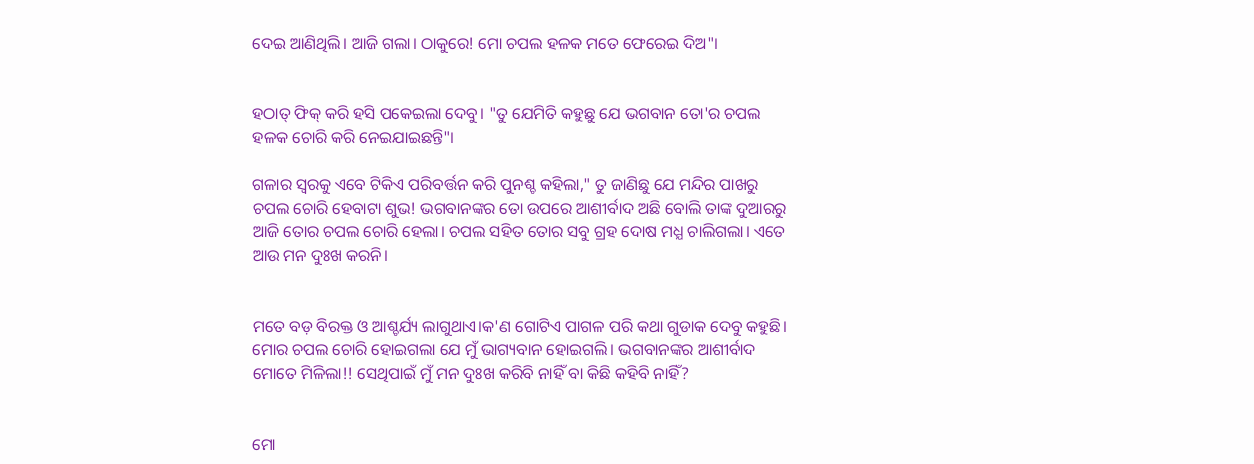ଦେଇ ଆଣିଥିଲି। ଆଜି ଗଲା। ଠାକୁରେ! ମୋ ଚପଲ ହଳକ ମତେ ଫେରେଇ ଦିଅ"।


ହଠାତ୍ ଫିକ୍ କରି ହସି ପକେଇଲା ଦେବୁ। "ତୁ ଯେମିତି କହୁଛୁ ଯେ ଭଗବାନ ତୋ'ର ଚପଲ ହଳକ ଚୋରି କରି ନେଇଯାଇଛନ୍ତି"।

ଗଳାର ସ୍ୱରକୁ ଏବେ ଟିକିଏ ପରିବର୍ତ୍ତନ କରି ପୁନଶ୍ଚ କହିଲା," ତୁ ଜାଣିଛୁ ଯେ ମନ୍ଦିର ପାଖରୁ ଚପଲ ଚୋରି ହେବାଟା ଶୁଭ! ଭଗବାନଙ୍କର ତୋ ଉପରେ ଆଶୀର୍ବାଦ ଅଛି ବୋଲି ତାଙ୍କ ଦୁଆରରୁ ଆଜି ତୋର ଚପଲ ଚୋରି ହେଲା। ଚପଲ ସହିତ ତୋର ସବୁ ଗ୍ରହ ଦୋଷ ମଧ୍ଯ ଚାଲିଗଲା। ଏତେ ଆଉ ମନ ଦୁଃଖ କରନି।


ମତେ ବଡ଼ ବିରକ୍ତ ଓ ଆଶ୍ଚର୍ଯ୍ୟ ଲାଗୁଥାଏ।କ'ଣ ଗୋଟିଏ ପାଗଳ ପରି କଥା ଗୁଡାକ ଦେବୁ କହୁଛି। ମୋର ଚପଲ ଚୋରି ହୋଇଗଲା ଯେ ମୁଁ ଭାଗ୍ୟବାନ ହୋଇଗଲି। ଭଗବାନଙ୍କର ଆଶୀର୍ବାଦ ମୋତେ ମିଳିଲା!! ସେଥିପାଇଁ ମୁଁ ମନ ଦୁଃଖ କରିବି ନାହିଁ ବା କିଛି କହିବି ନାହିଁ?


ମୋ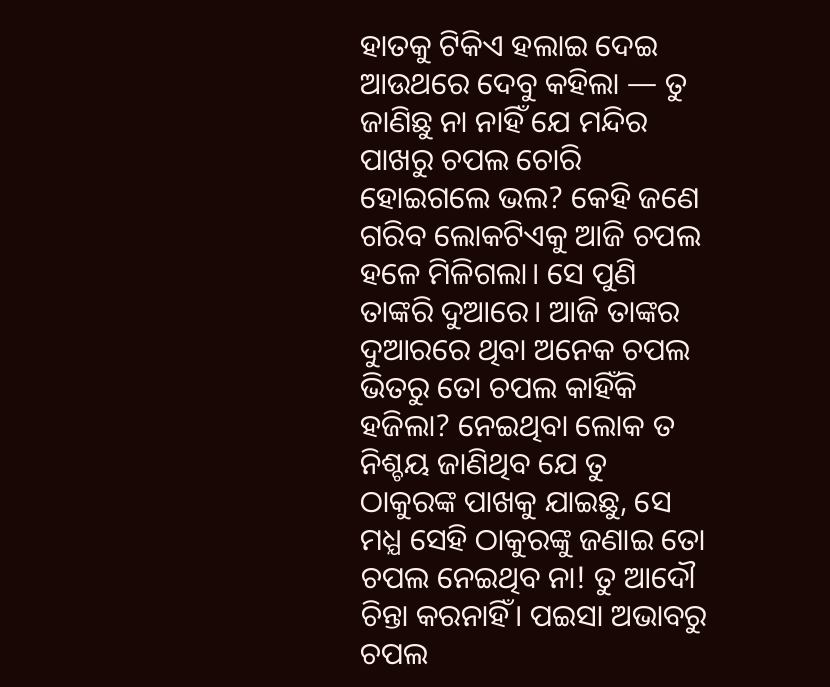ହାତକୁ ଟିକିଏ ହଲାଇ ଦେଇ ଆଉଥରେ ଦେବୁ କହିଲା — ତୁ ଜାଣିଛୁ ନା ନାହିଁ ଯେ ମନ୍ଦିର ପାଖରୁ ଚପଲ ଚୋରି ହୋଇଗଲେ ଭଲ? କେହି ଜଣେ ଗରିବ ଲୋକଟିଏକୁ ଆଜି ଚପଲ ହଳେ ମିଳିଗଲା। ସେ ପୁଣି ତାଙ୍କରି ଦୁଆରେ। ଆଜି ତାଙ୍କର ଦୁଆରରେ ଥିବା ଅନେକ ଚପଲ ଭିତରୁ ତୋ ଚପଲ କାହିଁକି ହଜିଲା? ନେଇଥିବା ଲୋକ ତ ନିଶ୍ଚୟ ଜାଣିଥିବ ଯେ ତୁ ଠାକୁରଙ୍କ ପାଖକୁ ଯାଇଛୁ, ସେ ମଧ୍ଯ ସେହି ଠାକୁରଙ୍କୁ ଜଣାଇ ତୋ ଚପଲ ନେଇଥିବ ନା! ତୁ ଆଦୌ ଚିନ୍ତା କରନାହିଁ। ପଇସା ଅଭାବରୁ ଚପଲ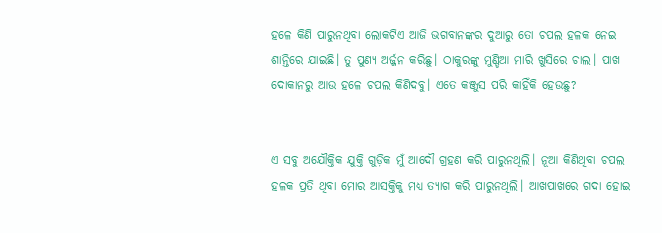ହଳେ କିଣି ପାରୁନଥିବା ଲୋକଟିଏ ଆଜି ଭଗବାନଙ୍କର ଦୁଆରୁ ତୋ ଚପଲ ହଳକ ନେଇ ଶାନ୍ତିରେ ଯାଇଛି। ତୁ ପୁଣ୍ୟ ଅର୍ଜ୍ଜନ କରିଛୁ। ଠାକୁରଙ୍କୁ ମୁଣ୍ଡିଆ ମାରି ଖୁସିରେ ଚାଲ। ପାଖ ଦୋକାନରୁ ଆଉ ହଳେ ଚପଲ କିଣିଦବୁ। ଏତେ କଞ୍ଜୁସ ପରି କାହିଁକି ହେଉଛୁ?


ଏ ସବୁ ଅଯୌକ୍ତିକ ଯୁକ୍ତି ଗୁଡ଼ିକ ମୁଁ ଆଦୌ ଗ୍ରହଣ କରି ପାରୁନଥିଲି। ନୂଆ କିଣିଥିବା ଚପଲ ହଳକ ପ୍ରତି ଥିବା ମୋର ଆସକ୍ତିକୁ ମଧ୍ୟ ତ୍ୟାଗ କରି ପାରୁନଥିଲି। ଆଖପାଖରେ ଗଦା ହୋଇ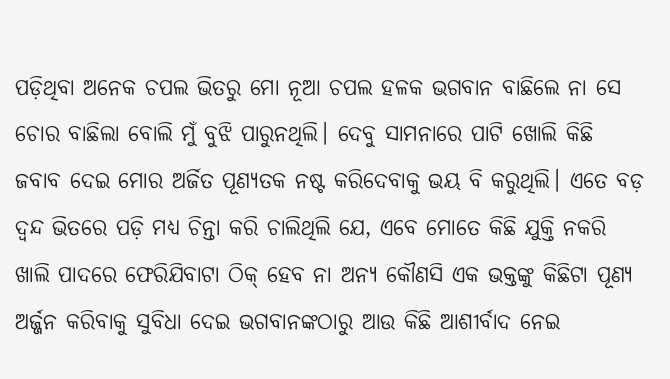ପଡ଼ିଥିବା ଅନେକ ଚପଲ ଭିତରୁ ମୋ ନୂଆ ଚପଲ ହଳକ ଭଗବାନ ବାଛିଲେ ନା ସେ ଚୋର ବାଛିଲା ବୋଲି ମୁଁ ବୁଝି ପାରୁନଥିଲି। ଦେବୁ ସାମନାରେ ପାଟି ଖୋଲି କିଛି ଜବାବ ଦେଇ ମୋର ଅର୍ଜିତ ପୂଣ୍ୟତକ ନଷ୍ଟ କରିଦେବାକୁ ଭୟ ବି କରୁଥିଲି। ଏତେ ବଡ଼ ଦ୍ୱନ୍ଦ ଭିତରେ ପଡ଼ି ମଧ୍ଯ ଚିନ୍ତା କରି ଚାଲିଥିଲି ଯେ, ଏବେ ମୋତେ କିଛି ଯୁକ୍ତି ନକରି ଖାଲି ପାଦରେ ଫେରିଯିବାଟା ଠିକ୍ ହେବ ନା ଅନ୍ୟ କୌଣସି ଏକ ଭକ୍ତଙ୍କୁ କିଛିଟା ପୂଣ୍ୟ ଅର୍ଜ୍ଜନ କରିବାକୁ ସୁବିଧା ଦେଇ ଭଗବାନଙ୍କଠାରୁ ଆଉ କିଛି ଆଶୀର୍ବାଦ ନେଇ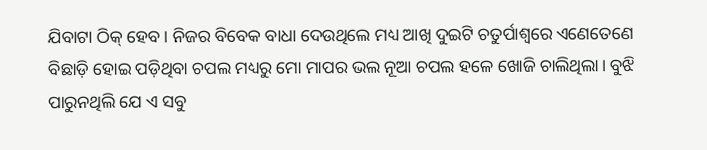ଯିବାଟା ଠିକ୍ ହେବ। ନିଜର ବିବେକ ବାଧା ଦେଉଥିଲେ ମଧ୍ୟ ଆଖି ଦୁଇଟି ଚତୁର୍ପାଶ୍ବରେ ଏଣେତେଣେ ବିଛାଡ଼ି ହୋଇ ପଡ଼ିଥିବା ଚପଲ ମଧ୍ୟରୁ ମୋ ମାପର ଭଲ ନୂଆ ଚପଲ ହଳେ ଖୋଜି ଚାଲିଥିଲା। ବୁଝି ପାରୁନଥିଲି ଯେ ଏ ସବୁ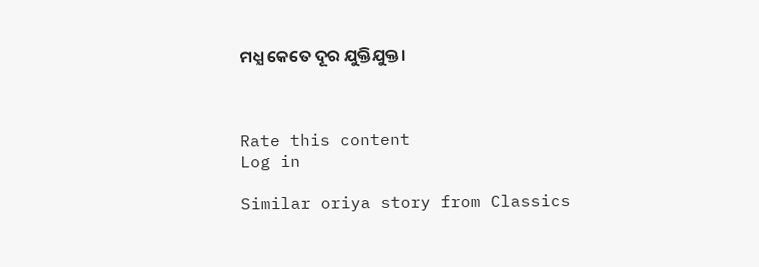ମଧ୍ଯ କେତେ ଦୂର ଯୁକ୍ତିଯୁକ୍ତ।



Rate this content
Log in

Similar oriya story from Classics